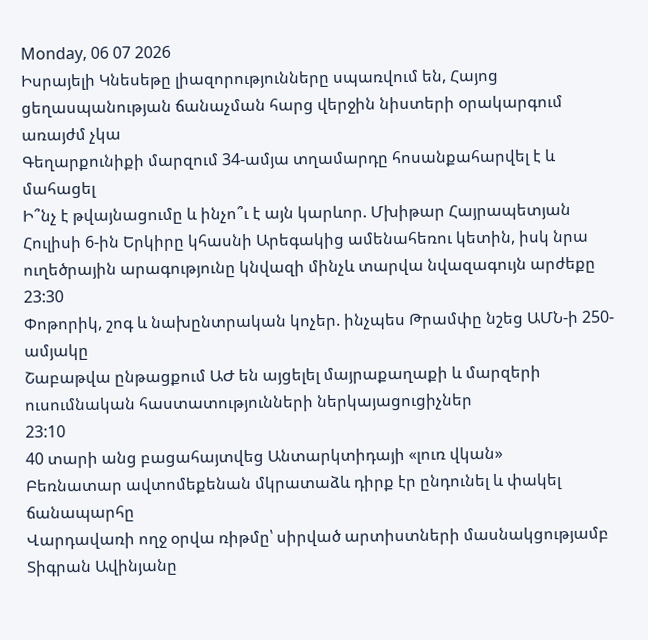Monday, 06 07 2026
Իսրայելի Կնեսեթը լիազորությունները սպառվում են, Հայոց ցեղասպանության ճանաչման հարց վերջին նիստերի օրակարգում առայժմ չկա
Գեղարքունիքի մարզում 34-ամյա տղամարդը հոսանքահարվել է և մահացել
Ի՞նչ է թվայնացումը և ինչո՞ւ է այն կարևոր. Մխիթար Հայրապետյան
Հուլիսի 6-ին Երկիրը կհասնի Արեգակից ամենահեռու կետին, իսկ նրա ուղեծրային արագությունը կնվազի մինչև տարվա նվազագույն արժեքը
23:30
Փոթորիկ, շոգ և նախընտրական կոչեր. ինչպես Թրամփը նշեց ԱՄՆ-ի 250-ամյակը
Շաբաթվա ընթացքում ԱԺ են այցելել մայրաքաղաքի և մարզերի ուսումնական հաստատությունների ներկայացուցիչներ
23:10
40 տարի անց բացահայտվեց Անտարկտիդայի «լուռ վկան»
Բեռնատար ավտոմեքենան մկրատաձև դիրք էր ընդունել և փակել ճանապարհը
Վարդավառի ողջ օրվա ռիթմը՝ սիրված արտիստների մասնակցությամբ
Տիգրան Ավինյանը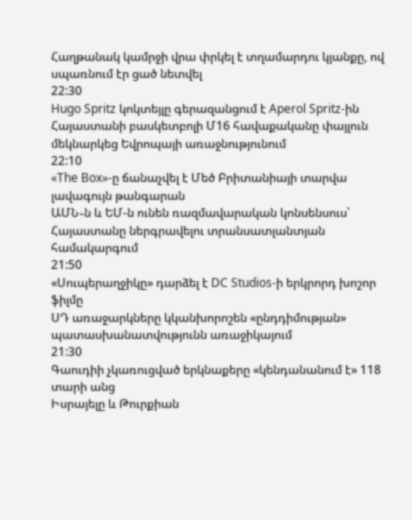Հաղթանակ կամրջի վրա փրկել է տղամարդու կյանքը, ով սպառնում էր ցած նետվել
22:30
Hugo Spritz կոկտեյլը գերազանցում է Aperol Spritz-ին
Հայաստանի բասկետբոլի Մ16 հավաքականը փայլուն մեկնարկեց Եվրոպայի առաջնությունում
22:10
«The Box»-ը ճանաչվել է Մեծ Բրիտանիայի տարվա լավագույն թանգարան
ԱՄՆ֊ն և ԵՄ-ն ունեն ռազմավարական կոնսենսուս՝ Հայաստանը ներգրավելու տրանսատլանտյան համակարգում
21:50
«Սուպերաղջիկը» դարձել է DC Studios-ի երկրորդ խոշոր ֆիլմը
ՍԴ առաջարկները կկանխորոշեն «ընդդիմության» պատասխանատվությունն առաջիկայում
21:30
Գաուդիի չկառուցված երկնաքերը «կենդանանում է» 118 տարի անց
Իսրայելը և Թուրքիան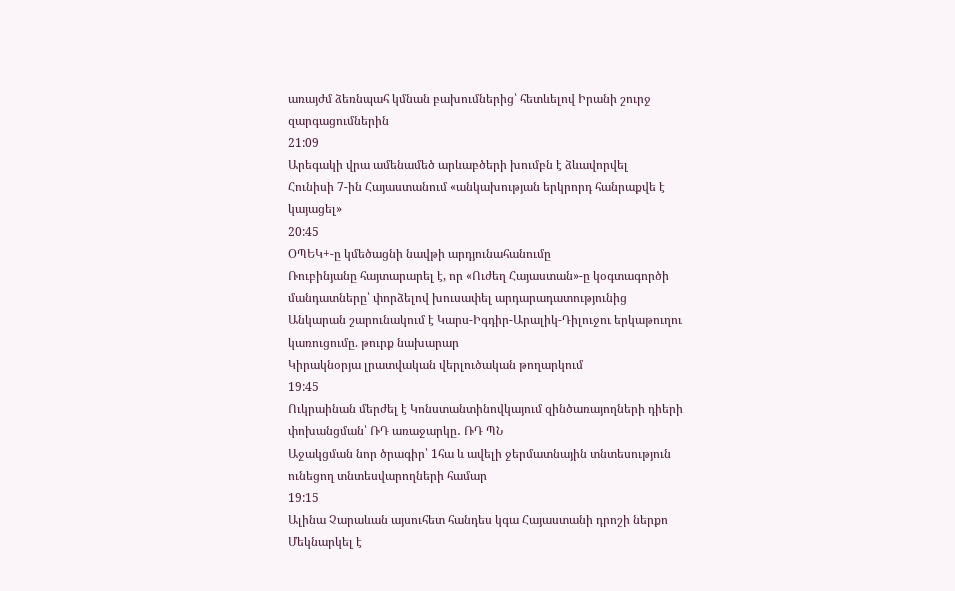առայժմ ձեռնպահ կմնան բախումներից՝ հետևելով Իրանի շուրջ զարգացումներին
21:09
Արեգակի վրա ամենամեծ արևաբծերի խումբն է ձևավորվել
Հունիսի 7-ին Հայաստանում «անկախության երկրորդ հանրաքվե է կայացել»
20:45
ՕՊԵԿ+-ը կմեծացնի նավթի արդյունահանումը
Ռուբինյանը հայտարարել է, որ «Ուժեղ Հայաստան»-ը կօգտագործի մանդատները՝ փորձելով խուսափել արդարադատությունից
Անկարան շարունակում է Կարս-Իգդիր-Արալիկ-Դիլուջու երկաթուղու կառուցումը. թուրք նախարար
Կիրակնօրյա լրատվական վերլուծական թողարկում
19:45
Ուկրաինան մերժել է Կոնստանտինովկայում զինծառայողների դիերի փոխանցման՝ ՌԴ առաջարկը․ ՌԴ ՊՆ
Աջակցման նոր ծրագիր՝ 1հա և ավելի ջերմատնային տնտեսություն ունեցող տնտեսվարողների համար
19:15
Ալինա Չարաևան այսուհետ հանդես կգա Հայաստանի դրոշի ներքո
Մեկնարկել է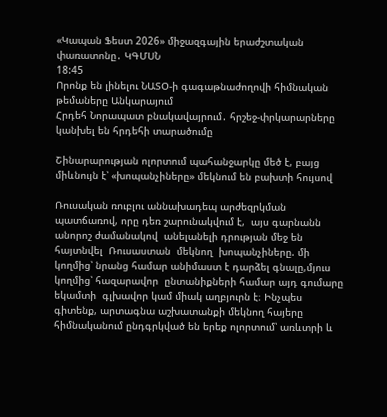«Կապան Ֆեստ 2026» միջազգային երաժշտական փառատոնը․ ԿԳՄՍՆ
18:45
Որոնք են լինելու ՆԱՏՕ-ի գագաթնաժողովի հիմնական թեմաները Անկարայում
Հրդեհ Նորապատ բնակավայրում․ հրշեջ-փրկարարները կանխել են հրդեհի տարածումը

Շինարարության ոլորտում պահանջարկը մեծ է, բայց միևնույն է՝ «խոպանչիները» մեկնում են բախտի հույսով

Ռուսական ռուբլու աննախադեպ արժեզրկման պատճառով, որը դեռ շարունակվում է,  այս գարնանն անորոշ ժամանակով  անելանելի դրության մեջ են հայտնվել  Ռուսաստան  մեկնող  խոպանչիները. մի կողմից՝ նրանց համար անիմաստ է դարձել գնալը,մյուս կողմից՝ հազարավոր  ընտանիքների համար այդ գումարը եկամտի  գլխավոր կամ միակ աղբյուրն է։ Ինչպես գիտենք, արտագնա աշխատանքի մեկնող հայերը հիմնականում ընդգրկված են երեք ոլորտում՝ առևտրի և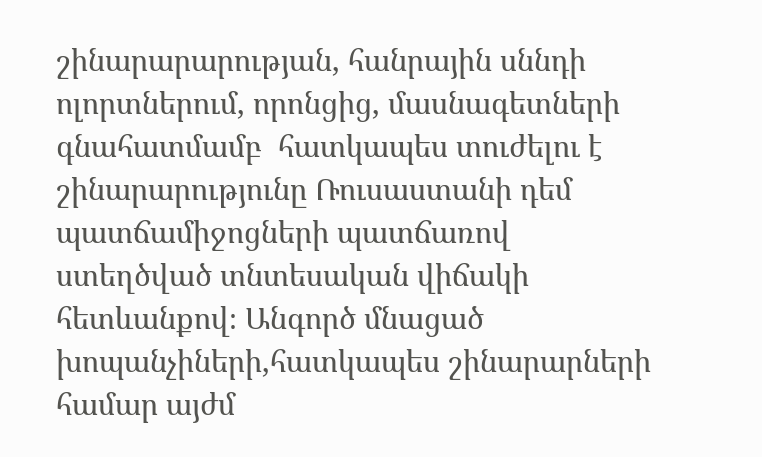շինարարարության, հանրային սննդի ոլորտներում, որոնցից, մասնագետների գնահատմամբ  հատկապես տուժելու է  շինարարությունը Ռուսաստանի դեմ պատճամիջոցների պատճառով ստեղծված տնտեսական վիճակի հետևանքով։ Անգործ մնացած խոպանչիների,հատկապես շինարարների  համար այժմ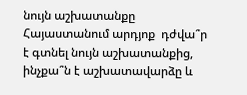նույն աշխատանքը Հայաստանում արդյոք  դժվա՞ր է գտնել նույն աշխատանքից, ինչքա՞ն է աշխատավարձը և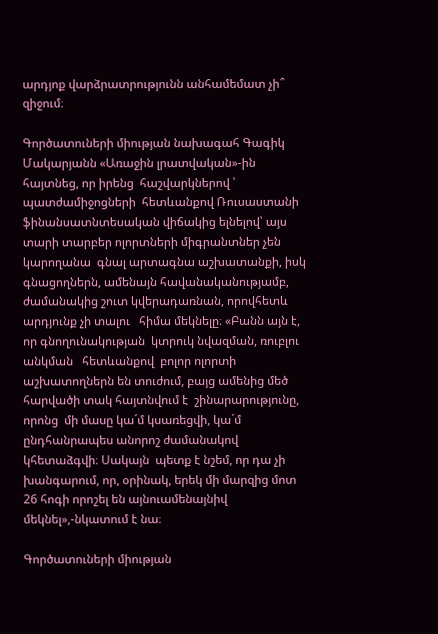արդյոք վարձրատրությունն անհամեմատ չի՞ զիջում։

Գործատուների միության նախագահ Գագիկ Մակարյանն «Առաջին լրատվական»-ին հայտնեց, որ իրենց  հաշվարկներով ՝ պատժամիջոցների  հետևանքով Ռուսաստանի ֆինանսատնտեսական վիճակից ելնելով՝ այս տարի տարբեր ոլորտների միգրանտներ չեն կարողանա  գնալ արտագնա աշխատանքի, իսկ գնացողներն, ամենայն հավանականությամբ, ժամանակից շուտ կվերադառնան, որովհետև արդյունք չի տալու   հիմա մեկնելը։ «Բանն այն է, որ գնողունակության  կտրուկ նվազման, ռուբլու անկման   հետևանքով  բոլոր ոլորտի աշխատողներն են տուժում, բայց ամենից մեծ  հարվածի տակ հայտնվում է  շինարարությունը, որոնց  մի մասը կա´մ կսառեցվի, կա´մ ընդհանրապես անորոշ ժամանակով կհետաձգվի։ Սակայն  պետք է նշեմ, որ դա չի խանգարում, որ, օրինակ, երեկ մի մարզից մոտ 26 հոգի որոշել են այնուամենայնիվ  մեկնել»,-նկատում է նա։

Գործատուների միության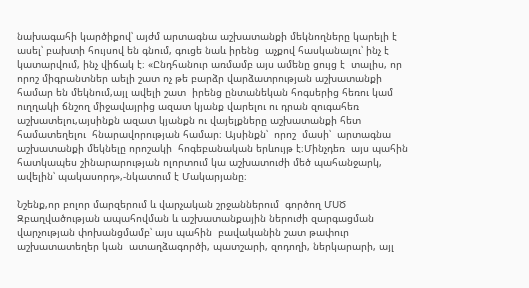նախագահի կարծիքով՝ այժմ արտագնա աշխատանքի մեկնողները կարելի է  ասել՝ բախտի հույսով են գնում, գուցե նաև իրենց  աչքով հասկանալու՝ ինչ է կատարվում, ինչ վիճակ է։ «Ընդհանուր առմամբ այս ամենը ցույց է  տալիս, որ  որոշ միգրանտներ աելի շատ ոչ թե բարձր վարձատրության աշխատանքի համար են մեկնում,այլ ավելի շատ  իրենց ընտանեկան հոգսերից հեռու կամ ուղղակի ճնշող միջավայրից ազատ կյանք վարելու ու դրան զուգահեռ  աշխատելու,այսինքն ազատ կյանքն ու վայելքները աշխատանքի հետ համատեղելու  հնարավորության համար։ Այսինքն՝  որոշ  մասի՝  արտագնա աշխատանքի մեկնելը որոշակի  հոգեբանական երևույթ է։Մինչդեռ  այս պահին հատկապես շինարարության ոլորտում կա աշխատուժի մեծ պահանջարկ, ավելին՝ պակասորդ»,-նկատում է Մակարյանը։

Նշենք,որ բոլոր մարզերում և վարչական շրջաններում  գործող ՄՍԾ Զբաղվածության ապահովման և աշխատանքային ներուժի զարգացման վարչության փոխանցմամբ՝ այս պահին  բավականին շատ թափուր աշխատատեղեր կան  ատաղձագործի, պատշարի, զոդողի, ներկարարի, այլ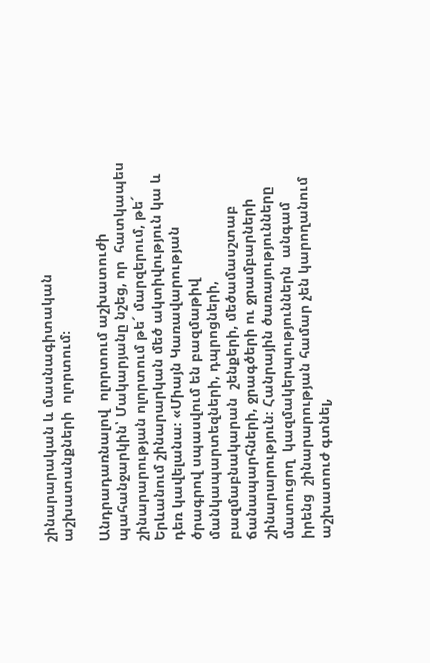շինարարական և մասնագիտական աշխատանքների  ոլորտում։

Անդրադառնալով  ոլորտում աշխատուժի պահանջարկին՝ Մակարյանը նշեց, որ  հատկապես շինարարության ոլորտում թե´ մարզերում, թե´ Երևանում շինարարկան մեծ ակտիվություն կա և դեռ կավելանա։ «Միայն Կառավարության ծրագրով սպասվում են բազմաթիվ մանկապարտեզների, դպրոցների, բազմաբնակարան  շենքերի, մեծամասշտաբ ճանապարհների, ջրագծերի ու ջրամբարների շինարարություն։ Հանրային ծառայությունները  մատուցող  կազմակերպություններն  անգամ  իրենց  շինարարության համար չեն կարողանում աշխատուժ գտնել,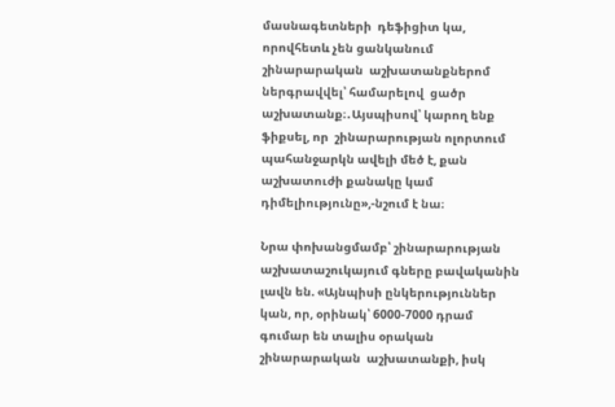մասնագետների  դեֆիցիտ կա, որովհետև չեն ցանկանում շինարարական  աշխատանքներոմ  ներգրավվել՝ համարելով  ցածր աշխատանք։․Այսպիսով՝ կարող ենք ֆիքսել, որ  շինարարության ոլորտում պահանջարկն ավելի մեծ է, քան աշխատուժի քանակը կամ դիմելիությունը»,-նշում է նա։

Նրա փոխանցմամբ՝ շինարարության աշխատաշուկայում գները բավականին լավն են. «Այնպիսի ընկերություններ կան, որ, օրինակ՝ 6000-7000 դրամ  գումար են տալիս օրական շինարարական  աշխատանքի, իսկ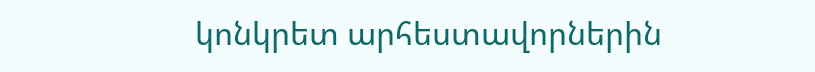կոնկրետ արհեստավորներին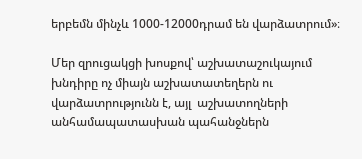երբեմն մինչև 1000-12000դրամ են վարձատրում»։

Մեր զրուցակցի խոսքով՝ աշխատաշուկայում խնդիրը ոչ միայն աշխատատեղերն ու վարձատրությունն է, այլ  աշխատողների անհամապատասխան պահանջներն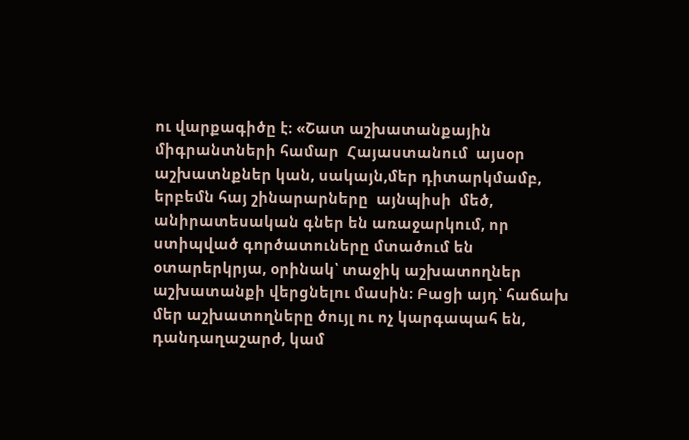ու վարքագիծը է։ «Շատ աշխատանքային միգրանտների համար  Հայաստանում  այսօր  աշխատնքներ կան, սակայն,մեր դիտարկմամբ,  երբեմն հայ շինարարները  այնպիսի  մեծ, անիրատեսական գներ են առաջարկում, որ ստիպված գործատուները մտածում են  օտարերկրյա, օրինակ՝ տաջիկ աշխատողներ աշխատանքի վերցնելու մասին։ Բացի այդ՝ հաճախ մեր աշխատողները ծույլ ու ոչ կարգապահ են, դանդաղաշարժ, կամ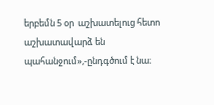երբեմն 5 օր  աշխատելուց հետո  աշխատավարձ են պահանջում»,-ընդգծում է նա։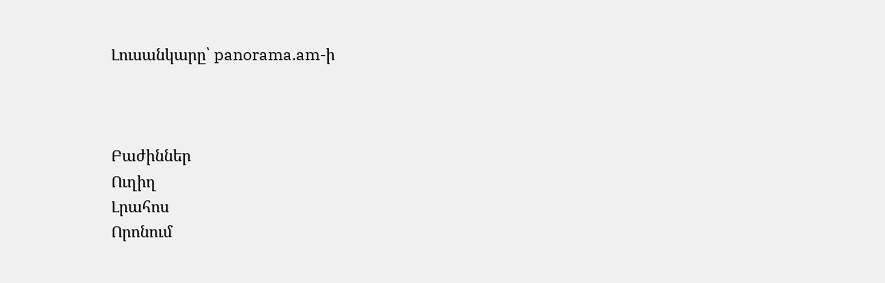Լուսանկարը՝ panorama.am-ի



Բաժիններ
Ուղիղ
Լրահոս
Որոնում